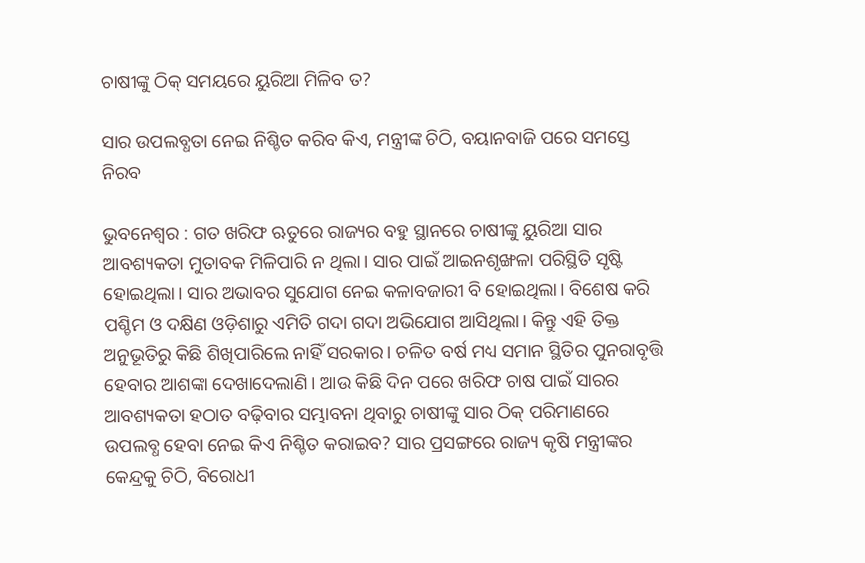ଚାଷୀଙ୍କୁ ଠିକ୍ ସମୟରେ ୟୁରିଆ ମିଳିବ ତ?

ସାର ଉପଲବ୍ଧତା ନେଇ ନିଶ୍ଚିତ କରିବ କିଏ, ମନ୍ତ୍ରୀଙ୍କ ଚିଠି, ବୟାନବାଜି ପରେ ସମସ୍ତେ ନିରବ

ଭୁବନେଶ୍ବର : ଗତ ଖରିଫ ଋତୁରେ ରାଜ୍ୟର ବହୁ ସ୍ଥାନରେ ଚାଷୀଙ୍କୁ ୟୁରିଆ ସାର ଆବଶ୍ୟକତା ମୁତାବକ ମିଳିପାରି ନ ଥିଲା। ସାର ପାଇଁ ଆଇନଶୃଙ୍ଖଳା ପରିସ୍ଥିତି ସୃଷ୍ଟି ହୋଇଥିଲା। ସାର ଅଭାବର ସୁଯୋଗ ନେଇ କଳାବଜାରୀ ବି ହୋଇଥିଲା। ବିଶେଷ କରି ପଶ୍ଚିମ ଓ ଦକ୍ଷିଣ ଓଡ଼ିଶାରୁ ଏମିତି ଗଦା ଗଦା ଅଭିଯୋଗ ଆସିଥିଲା। କିନ୍ତୁ ଏହି ତିକ୍ତ ଅନୁଭୂତିରୁ କିଛି ଶିଖିପାରିଲେ ନାହିଁ ସରକାର। ଚଳିତ ବର୍ଷ ମଧ୍ୟ ସମାନ ସ୍ଥିତିର ପୁନରାବୃତ୍ତି ହେବାର ଆଶଙ୍କା ଦେଖାଦେଲାଣି। ଆଉ କିଛି ଦିନ ପରେ ଖରିଫ ଚାଷ ପାଇଁ ସାରର ଆବଶ୍ୟକତା ହଠାତ ବଢ଼ିବାର ସମ୍ଭାବନା ଥିବାରୁ ଚାଷୀଙ୍କୁ ସାର ଠିକ୍ ପରିମାଣରେ ଉପଲବ୍ଧ ହେବା ନେଇ କିଏ ନିଶ୍ଚିତ କରାଇବ? ସାର ପ୍ରସଙ୍ଗରେ ରାଜ୍ୟ କୃଷି ମନ୍ତ୍ରୀଙ୍କର କେନ୍ଦ୍ରକୁ ଚିଠି, ବିରୋଧୀ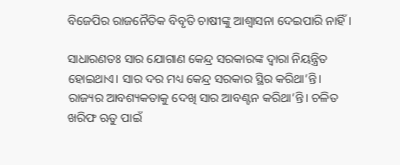ବିଜେପିର ରାଜନୈତିକ ବିବୃତି ଚାଷୀଙ୍କୁ ଆଶ୍ବାସନା ଦେଇପାରି ନାହିଁ।

ସାଧାରଣତଃ ସାର ଯୋଗାଣ କେନ୍ଦ୍ର ସରକାରଙ୍କ ଦ୍ବାରା ନିୟନ୍ତ୍ରିତ ହୋଇଥାଏ। ସାର ଦର ମଧ୍ୟ କେନ୍ଦ୍ର ସରକାର ସ୍ଥିର କରିଥା’ନ୍ତି। ରାଜ୍ୟର ଆବଶ୍ୟକତାକୁ ଦେଖି ସାର ଆବଣ୍ଟନ କରିଥା’ନ୍ତି। ଚଳିତ ଖରିଫ ଋତୁ ପାଇଁ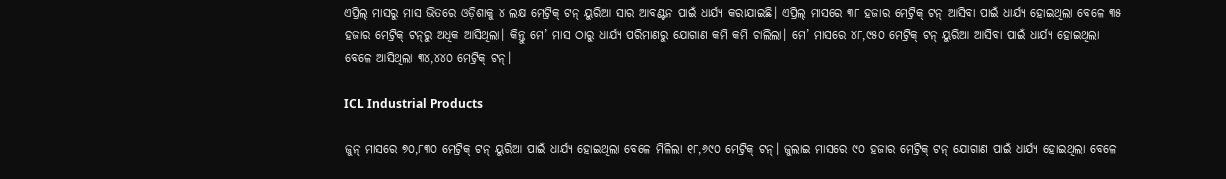ଏପ୍ରିଲ୍‌ ମାସରୁ ମାସ ଭିତରେ ଓଡ଼ିଶାକୁ ୪ ଲକ୍ଷ ମେଟ୍ରିକ୍ ଟନ୍ ୟୁରିଆ ସାର ଆବଣ୍ଟନ ପାଇଁ ଧାର୍ଯ୍ୟ କରାଯାଇଛି। ଏପ୍ରିଲ୍‌ ମାସରେ ୩୮ ହଜାର ମେଟ୍ରିକ୍ ଟନ୍ ଆସିବା ପାଇଁ ଧାର୍ଯ୍ୟ ହୋଇଥିଲା ବେଳେ ୩୫ ହଜାର ମେଟ୍ରିକ୍ ଟନ୍‌ରୁ ଅଧିକ ଆସିଥିଲା। କିନ୍ତୁ ମେ’ ମାସ ଠାରୁ ଧାର୍ଯ୍ୟ ପରିମାଣରୁ ଯୋଗାଣ କମି କମି ଚାଲିଲା। ମେ’ ମାସରେ ୪୮,୯୫୦ ମେଟ୍ରିକ୍ ଟନ୍ ୟୁରିଆ ଆସିବା ପାଇଁ ଧାର୍ଯ୍ୟ ହୋଇଥିଲା ବେଳେ ଆସିଥିଲା ୩୪,୪୪୦ ମେଟ୍ରିକ୍ ଟନ୍।

ICL Industrial Products

ଜୁନ୍ ମାସରେ ୭୦,୮୩୦ ମେଟ୍ରିକ୍ ଟନ୍ ୟୁରିଆ ପାଇଁ ଧାର୍ଯ୍ୟ ହୋଇଥିଲା ବେଳେ ମିଳିଲା ୧୮,୬୯୦ ମେଟ୍ରିକ୍ ଟନ୍। ଜୁଲାଇ ମାସରେ ୯୦ ହଜାର ମେଟ୍ରିକ୍ ଟନ୍ ଯୋଗାଣ ପାଇଁ ଧାର୍ଯ୍ୟ ହୋଇଥିଲା ବେଳେ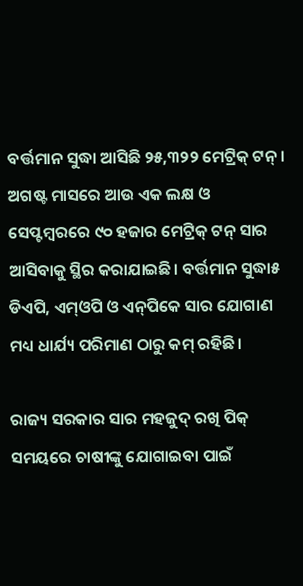ବର୍ତ୍ତମାନ ସୁଦ୍ଧା ଆସିଛି ୨୫,୩୨୨ ମେଟ୍ରିକ୍ ଟନ୍। ଅଗଷ୍ଟ ମାସରେ ଆଉ ଏକ ଲକ୍ଷ ଓ ସେପ୍ଟମ୍ବରରେ ୯୦ ହଜାର ମେଟ୍ରିକ୍ ଟନ୍ ସାର ଆସିବାକୁ ସ୍ଥିର କରାଯାଇଛି। ବର୍ତ୍ତମାନ ସୁଦ୍ଧା୫ ଡିଏପି, ଏମ୍‌ଓପି ଓ ଏନ୍‌ପିକେ ସାର ଯୋଗାଣ ମଧ୍ୟ ଧାର୍ଯ୍ୟ ପରିମାଣ ଠାରୁ କମ୍ ରହିଛି।

ରାଜ୍ୟ ସରକାର ସାର ମହଜୁଦ୍ ରଖି ପିକ୍ ସମୟରେ ଚାଷୀଙ୍କୁ ଯୋଗାଇବା ପାଇଁ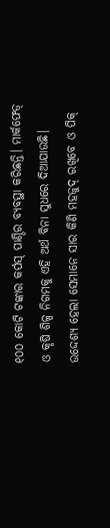୧୦୦ କୋଟି ଟଙ୍କାର କର୍ପସ୍‌ ପାଣ୍ଠିର ବ୍ୟବସ୍ଥା କରିଛନ୍ତି। ମାର୍କଫେଡ୍‌ ଓ କୃଷି ଶିଳ୍ପ ନିଗମକୁ ଏହି ଅର୍ଥ ବିନା ସୁଧରେ ଦିଆଯାଉଛି। ଉଦ୍ଦେଶ୍ୟ ହେଲା ସେମାନେ ସାର କିଣି ମହଜୁଦ୍ ରଖିବେ ଓ ପିକ୍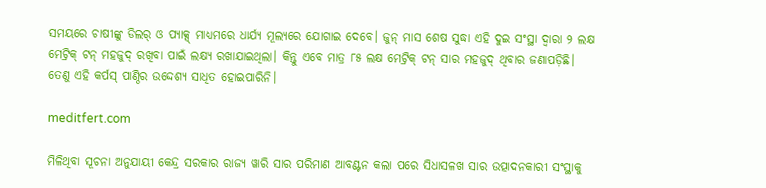ସମୟରେ ଚାଷୀଙ୍କୁ ଡିଲର୍‌ ଓ ପ୍ୟାକ୍ସ୍‌ ମାଧ୍ୟମରେ ଧାର୍ଯ୍ୟ ମୂଲ୍ୟରେ ଯୋଗାଇ ‌ଦେବେ। ଜୁନ୍ ମାସ ଶେଷ ସୁଦ୍ଧା ଏହି ଦୁଇ ସଂସ୍ଥା ଦ୍ବାରା ୨ ଲକ୍ଷ ମେଟ୍ରିକ୍ ଟନ୍ ମହଜୁଦ୍ ରଖିବା ପାଇଁ ଲକ୍ଷ୍ୟ ରଖାଯାଇଥିଲା। କିନ୍ତୁ ଏବେ ମାତ୍ର ୮୫ ଲକ୍ଷ ମେଟ୍ରିକ୍ ଟନ୍ ସାର ମହଜୁଦ୍ ଥିବାର ଜଣାପଡ଼ିଛି। ତେଣୁ ଏହି କର୍ପସ୍‌ ପାଣ୍ଠିର ଉଦ୍ଦେଶ୍ୟ ସାଧିତ ହୋଇପାରିନି।

meditfert.com

ମିଳିଥିବା ସୂଚନା ଅନୁଯାୟୀ କେନ୍ଦ୍ର ସରକାର ରାଜ୍ୟ ୱାରି ସାର ପରିମାଣ ଆବଣ୍ଟନ କଲା ପରେ ସିଧାସଳଖ ସାର ଉତ୍ପାଦନକାରୀ ସଂସ୍ଥାକୁ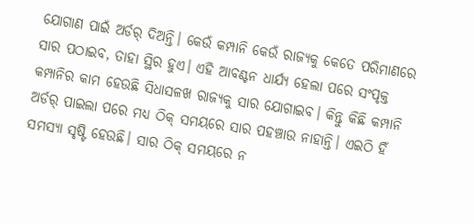ଯୋଗାଣ ପାଇଁ ଅର୍ଡ‌ର୍‌ ଦିଅନ୍ତି। କେଉଁ କମ୍ପାନି କେଉଁ ରାଜ୍ୟକୁ କେତେ ପରିମାଣରେ ସାର ପଠାଇବ, ତାହା ସ୍ଥିର ‌‌ହୁଏ। ଏହି ଆବଣ୍ଟନ ଧାର୍ଯ୍ୟ ହେଲା ପରେ ସଂପୃକ୍ତ କମ୍ପାନିର କାମ ହେଉଛି ସିଧାସଳଖ ରାଜ୍ୟକୁ ସାର ଯୋଗାଇବ। କିନ୍ତୁ ‌କିଛି କମ୍ପାନି ଅର୍ଡର୍‌ ପାଇଲା ପରେ ମଧ୍ୟ ଠିକ୍ ସମୟରେ ସାର ପହଞ୍ଚାଉ ନାହାନ୍ତି। ଏଇଠି ହିଁ ସମସ୍ୟା ସୃଷ୍ଟି ହେଉଛି। ସାର ଠିକ୍ ସମୟରେ ନ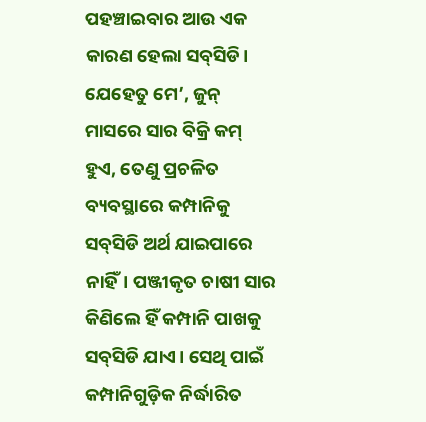ପହଞ୍ଚାଇବାର ଆଉ ଏକ କାରଣ ହେଲା ସବ୍‌ସିଡି। ଯେହେତୁ ମେ’, ଜୁନ୍ ମାସରେ ସାର ବିକ୍ରି କମ୍ ହୁଏ, ତେଣୁ ପ୍ରଚଳିତ ବ୍ୟବସ୍ଥାରେ କମ୍ପାନିକୁ ସବ୍‌ସିଡି ଅର୍ଥ ଯାଇପାରେ ନାହିଁ। ପଞ୍ଜୀକୃତ ଚାଷୀ ସାର କିଣିଲେ ହିଁ କମ୍ପାନି ପାଖକୁ ସବ୍‌ସିଡି ଯାଏ। ସେଥି ପାଇଁ କମ୍ପାନିଗୁଡ଼ିକ ନିର୍ଦ୍ଧାରିତ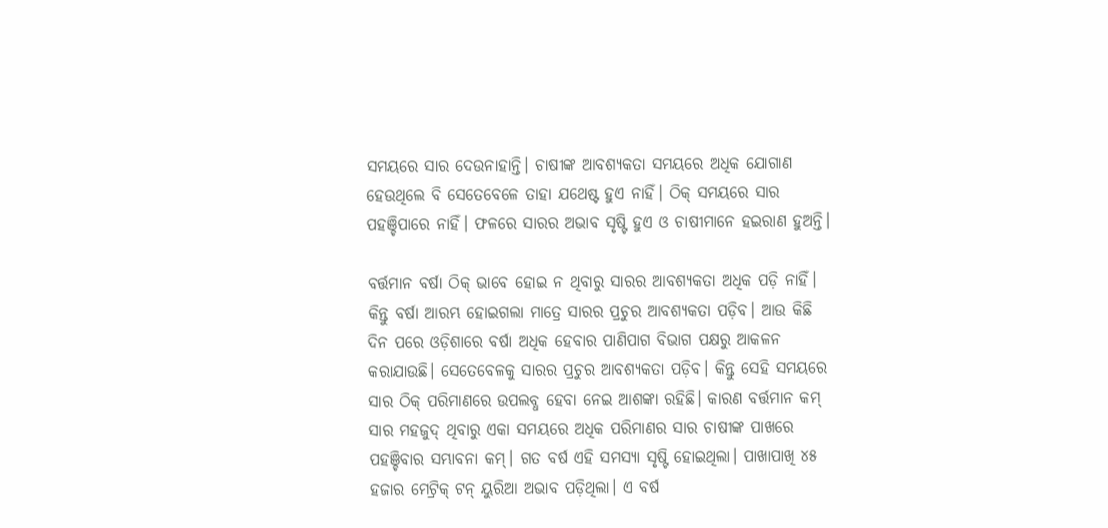ସମୟରେ ସାର ଦେଉନାହାନ୍ତି। ଚାଷୀଙ୍କ ଆବଶ୍ୟକତା ସମୟରେ ଅଧିକ ଯୋଗାଣ ହେଉଥିଲେ ବି ସେତେବେଳେ ତାହା ଯଥେଷ୍ଟ ହୁଏ ନାହିଁ। ଠିକ୍ ସମୟରେ ସାର ପହଞ୍ଚିପାରେ ନାହିଁ। ଫଳରେ ସାରର ଅଭାବ ସୃଷ୍ଟି ହୁଏ ଓ ଚାଷୀମାନେ ହଇରାଣ ହୁଅନ୍ତି।

ବର୍ତ୍ତମାନ ବର୍ଷା ଠିକ୍ ଭାବେ ହୋଇ ନ ଥିବାରୁ ସାରର ଆବଶ୍ୟକତା ‌ଅଧିକ ପଡ଼ି ନାହିଁ। କିନ୍ତୁ ବର୍ଷା ଆରମ୍ଭ ହୋଇଗଲା ମାତ୍ରେ ସାରର ପ୍ରଚୁର ଆବଶ୍ୟକତା ପଡ଼ିବ। ଆଉ କିଛି ଦିନ ପରେ ଓଡ଼ିଶାରେ ବର୍ଷା ଅଧିକ ହେବାର ପାଣିପାଗ ବିଭାଗ ପକ୍ଷରୁ ଆକଳନ କରାଯାଉଛି। ‌ସେତେବେଳକୁ ସାରର ପ୍ରଚୁର ଆବଶ୍ୟକତା ପଡ଼ିବ। କିନ୍ତୁ ସେହି ସମୟରେ ସାର ଠିକ୍ ପରିମାଣରେ ଉପଲବ୍ଧ ହେବା ନେଇ ଆଶଙ୍କା ରହିଛି। କାରଣ ବର୍ତ୍ତମାନ କମ୍ ସାର ମହଜୁଦ୍ ଥିବାରୁ ଏକା ସମୟରେ ଅଧିକ ପରିମାଣର ସାର ଚାଷୀଙ୍କ ପାଖରେ ପହଞ୍ଚିବାର ସମ୍ଭାବନା କମ୍। ଗତ ବର୍ଷ ଏହି ସମସ୍ୟା ସୃଷ୍ଟି ହୋଇଥିଲା। ପାଖାପାଖି ୪୫ ହଜାର ମେଟ୍ରିକ୍ ଟନ୍‌ ୟୁରିଆ ଅଭାବ ପଡ଼ିଥିଲା। ଏ ବର୍ଷ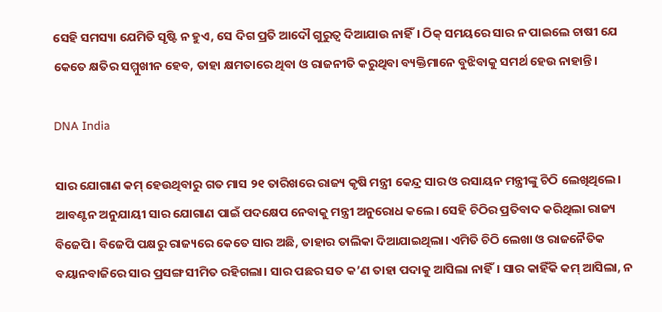ସେହି ସମସ୍ୟା ଯେମିତି ସୃଷ୍ଟି ନ ହୁଏ, ସେ ଦିଗ ପ୍ରତି ଆଦୌ ଗୁରୁତ୍ବ ଦିଆଯାଉ ନାହିଁ। ଠିକ୍ ସମୟରେ ସାର ନ ପାଇଲେ ଚାଷୀ ଯେ କେତେ କ୍ଷତିର ସମ୍ମୁଖୀନ ହେବ, ତାହା କ୍ଷମତାରେ ଥିବା ଓ ରାଜନୀତି କରୁଥିବା ବ୍ୟକ୍ତିମାନେ ବୁଝିବାକୁ ସମର୍ଥ ହେଉ ନାହାନ୍ତି।

DNA India

ସାର ଯୋଗାଣ କମ୍ ହେଉଥିବାରୁ ଗତ ମାସ ୨୧ ତାରିଖରେ ରାଜ୍ୟ କୃଷି ମନ୍ତ୍ରୀ କେନ୍ଦ୍ର ସାର ଓ ରସାୟନ ମନ୍ତ୍ରୀଙ୍କୁ ଚିଠି ଲେଖିଥିଲେ। ଆବଣ୍ଟନ ଅନୁଯାୟୀ ସାର ଯୋଗାଣ ପାଇଁ ପଦକ୍ଷେପ ନେବାକୁ ମନ୍ତ୍ରୀ ଅନୁରୋଧ କଲେ। ସେହି ଚିଠିର ପ୍ରତିବାଦ କରିଥିଲା ରାଜ୍ୟ ବିଜେପି। ବିଜେପି ପକ୍ଷରୁ ରାଜ୍ୟରେ କେତେ ସାର ଅଛି, ତାହାର ତାଲିକା ଦିଆଯାଇଥିଲା। ଏମିତି ଚିଠି ଲେଖା ଓ ରାଜନୈତିକ ବୟାନବାଜିରେ ସାର ପ୍ରସଙ୍ଗ ସୀମିତ ରହିଗଲା। ସାର ପଛର ସତ କ’ଣ ତାହା ପଦାକୁ ଆସିଲା ନାହିଁ। ସାର କାହିଁକି କମ୍ ଆସିଲା, ନ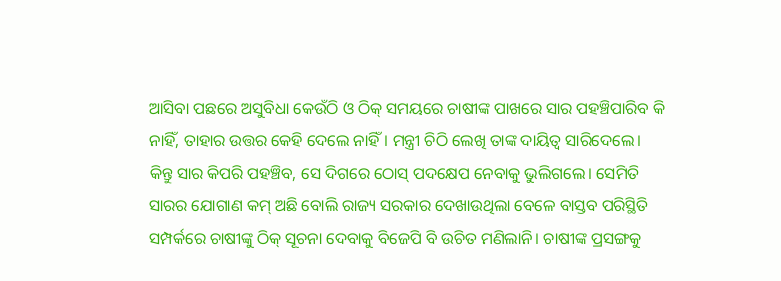ଆସିବା ପଛରେ ଅସୁବିଧା କେଉଁଠି ଓ ଠିକ୍ ସମୟରେ ଚାଷୀଙ୍କ ପାଖରେ ସାର ପହଞ୍ଚିପାରିବ କି ନାହିଁ, ତାହାର ଉତ୍ତର କେହି ଦେଲେ ନାହିଁ। ମନ୍ତ୍ରୀ ଚିଠି ଲେଖି ତାଙ୍କ ଦାୟିତ୍ବ ସାରିଦେଲେ। କିନ୍ତୁ ସାର କିପରି ପହଞ୍ଚିବ, ସେ ଦିଗରେ ଠୋସ୍ ପଦକ୍ଷେପ ନେବାକୁ ଭୁଲିଗଲେ। ସେମିତି ସାରର ଯୋଗାଣ କମ୍ ଅଛି ବୋଲି ରାଜ୍ୟ ସରକାର ଦେଖାଉଥିଲା ବେଳେ ବାସ୍ତବ ପରିସ୍ଥିତି ସମ୍ପର୍କରେ ଚାଷୀଙ୍କୁ ଠିକ୍ ସୂଚନା ଦେବାକୁ ବିଜେପି ବି ଉଚିତ ମଣିଲାନି। ଚାଷୀଙ୍କ ପ୍ରସଙ୍ଗକୁ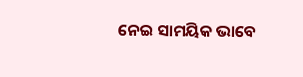ନେଇ ସାମୟିକ ଭାବେ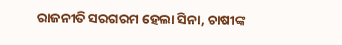ରାଜନୀତି ସରଗରମ ହେଲା ସିନା, ଚାଷୀଙ୍କ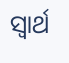ସ୍ବାର୍ଥ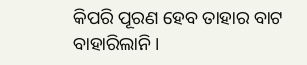କିପରି ପୂରଣ ‌ହେବ ତାହାର ବାଟ ବାହାରିଲାନି।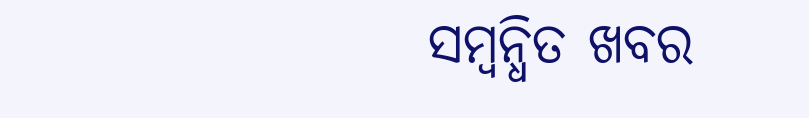ସମ୍ବନ୍ଧିତ ଖବର